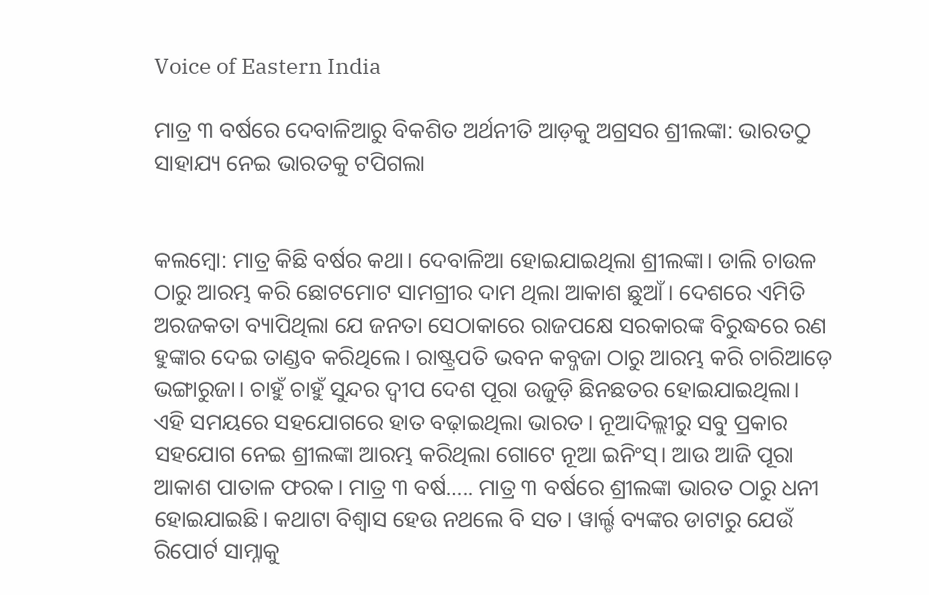Voice of Eastern India

ମାତ୍ର ୩ ବର୍ଷରେ ଦେବାଳିଆରୁ ବିକଶିତ ଅର୍ଥନୀତି ଆଡ଼କୁ ଅଗ୍ରସର ଶ୍ରୀଲଙ୍କା: ଭାରତଠୁ ସାହାଯ୍ୟ ନେଇ ଭାରତକୁ ଟପିଗଲା


କଲମ୍ବୋ: ମାତ୍ର କିଛି ବର୍ଷର କଥା। ଦେବାଳିଆ ହୋଇଯାଇଥିଲା ଶ୍ରୀଲଙ୍କା। ଡାଲି ଚାଉଳ ଠାରୁ ଆରମ୍ଭ କରି ଛୋଟମୋଟ ସାମଗ୍ରୀର ଦାମ ଥିଲା ଆକାଶ ଛୁଆଁ। ଦେଶରେ ଏମିତି ଅରଜକତା ବ୍ୟାପିଥିଲା ଯେ ଜନତା ସେଠାକାରେ ରାଜପକ୍ଷେ ସରକାରଙ୍କ ବିରୁଦ୍ଧରେ ରଣ ହୁଙ୍କାର ଦେଇ ତାଣ୍ଡବ କରିଥିଲେ। ରାଷ୍ଟ୍ରପତି ଭବନ କବ୍ଜଜା ଠାରୁ ଆରମ୍ଭ କରି ଚାରିଆଡ଼େ ଭଙ୍ଗାରୁଜା। ଚାହୁଁ ଚାହୁଁ ସୁନ୍ଦର ଦ୍ୱୀପ ଦେଶ ପୂରା ଉଜୁଡ଼ି ଛିନଛତର ହୋଇଯାଇଥିଲା। ଏହି ସମୟରେ ସହଯୋଗରେ ହାତ ବଢ଼ାଇଥିଲା ଭାରତ। ନୂଆଦିଲ୍ଲୀରୁ ସବୁ ପ୍ରକାର ସହଯୋଗ ନେଇ ଶ୍ରୀଲଙ୍କା ଆରମ୍ଭ କରିଥିଲା ଗୋଟେ ନୂଆ ଇନିଂସ୍। ଆଉ ଆଜି ପୂରା ଆକାଶ ପାତାଳ ଫରକ। ମାତ୍ର ୩ ବର୍ଷ….. ମାତ୍ର ୩ ବର୍ଷରେ ଶ୍ରୀଲଙ୍କା ଭାରତ ଠାରୁ ଧନୀ ହୋଇଯାଇଛି। କଥାଟା ବିଶ୍ୱାସ ହେଉ ନଥଲେ ବି ସତ। ୱାର୍ଲ୍ଡ ବ୍ୟଙ୍କର ଡାଟାରୁ ଯେଉଁ ରିପୋର୍ଟ ସାମ୍ନାକୁ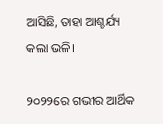ଆସିଛି, ତାହା ଆଶ୍ଚର୍ଯ୍ୟ କଲା ଭଳି।

୨୦୨୨ରେ ଗଭୀର ଆର୍ଥିକ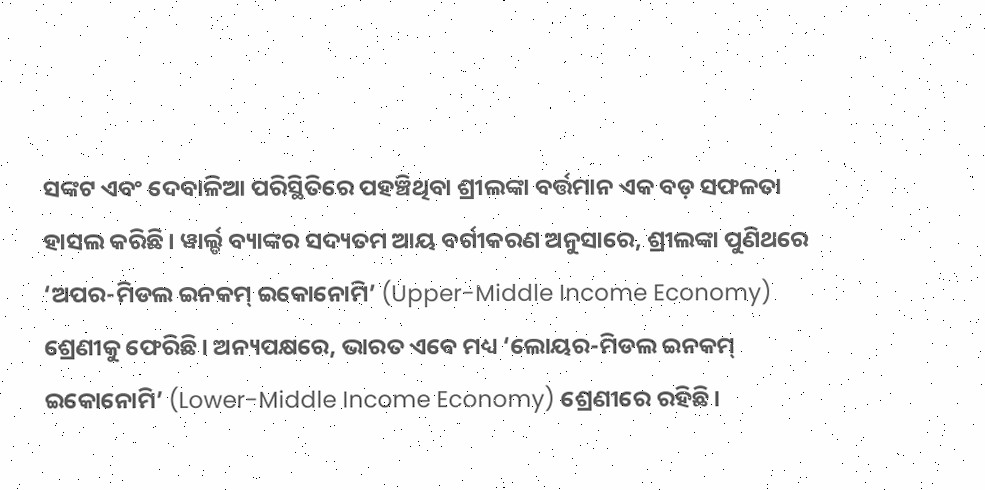ସଙ୍କଟ ଏବଂ ଦେବାଳିଆ ପରିସ୍ଥିତିରେ ପହଞ୍ଚିଥିବା ଶ୍ରୀଲଙ୍କା ବର୍ତ୍ତମାନ ଏକ ବଡ଼ ସଫଳତା ହାସଲ କରିଛି। ୱାର୍ଲ୍ଡ ବ୍ୟାଙ୍କର ସଦ୍ୟତମ ଆୟ ବର୍ଗୀକରଣ ଅନୁସାରେ, ଶ୍ରୀଲଙ୍କା ପୁଣିଥରେ ‘ଅପର-ମିଡଲ ଇନକମ୍ ଇକୋନୋମି’ (Upper-Middle Income Economy) ଶ୍ରେଣୀକୁ ଫେରିଛି। ଅନ୍ୟପକ୍ଷରେ, ଭାରତ ଏବେ ମଧ୍ୟ ‘ଲୋୟର-ମିଡଲ ଇନକମ୍ ଇକୋନୋମି’ (Lower-Middle Income Economy) ଶ୍ରେଣୀରେ ରହିଛି।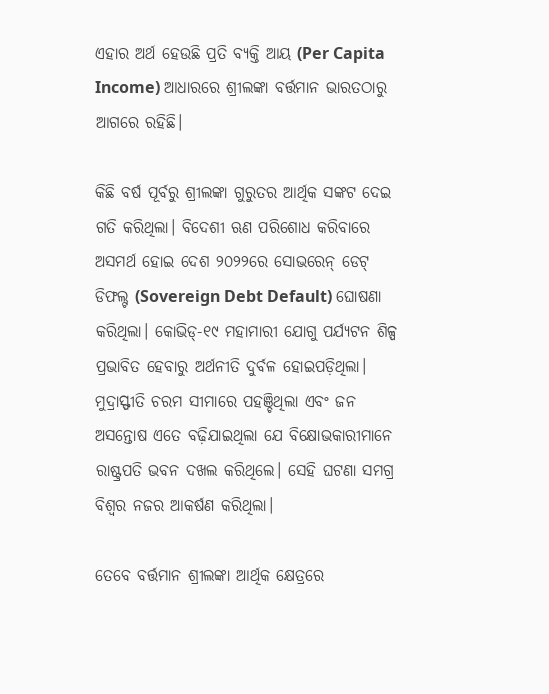ଏହାର ଅର୍ଥ ହେଉଛି ପ୍ରତି ବ୍ୟକ୍ତି ଆୟ (Per Capita Income) ଆଧାରରେ ଶ୍ରୀଲଙ୍କା ବର୍ତ୍ତମାନ ଭାରତଠାରୁ ଆଗରେ ରହିଛି।

କିଛି ବର୍ଷ ପୂର୍ବରୁ ଶ୍ରୀଲଙ୍କା ଗୁରୁତର ଆର୍ଥିକ ସଙ୍କଟ ଦେଇ ଗତି କରିଥିଲା। ବିଦେଶୀ ଋଣ ପରିଶୋଧ କରିବାରେ ଅସମର୍ଥ ହୋଇ ଦେଶ ୨୦୨୨ରେ ସୋଭରେନ୍ ଡେଟ୍ ଡିଫଲ୍ଟ (Sovereign Debt Default) ଘୋଷଣା କରିଥିଲା। କୋଭିଡ୍-୧୯ ମହାମାରୀ ଯୋଗୁ ପର୍ଯ୍ୟଟନ ଶିଳ୍ପ ପ୍ରଭାବିତ ହେବାରୁ ଅର୍ଥନୀତି ଦୁର୍ବଳ ହୋଇପଡ଼ିଥିଲା। ମୁଦ୍ରାସ୍ଫୀତି ଚରମ ସୀମାରେ ପହଞ୍ଚିଥିଲା ଏବଂ ଜନ ଅସନ୍ତୋଷ ଏତେ ବଢ଼ିଯାଇଥିଲା ଯେ ବିକ୍ଷୋଭକାରୀମାନେ ରାଷ୍ଟ୍ରପତି ଭବନ ଦଖଲ କରିଥିଲେ। ସେହି ଘଟଣା ସମଗ୍ର ବିଶ୍ୱର ନଜର ଆକର୍ଷଣ କରିଥିଲା।

ତେବେ ବର୍ତ୍ତମାନ ଶ୍ରୀଲଙ୍କା ଆର୍ଥିକ କ୍ଷେତ୍ରରେ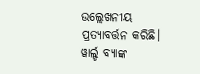ଉଲ୍ଲେଖନୀୟ ପ୍ରତ୍ୟାବର୍ତ୍ତନ କରିଛି। ୱାର୍ଲ୍ଡ ବ୍ୟାଙ୍କ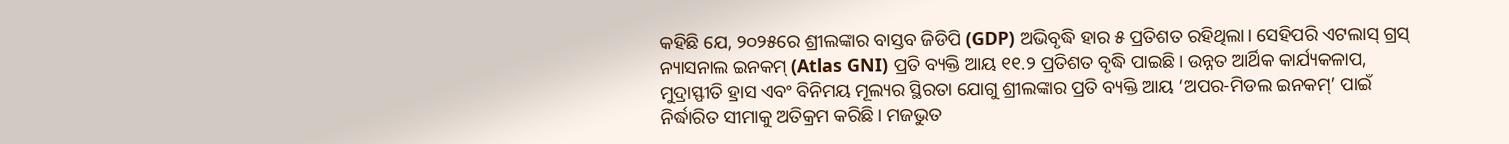କହିଛି ଯେ, ୨୦୨୫ରେ ଶ୍ରୀଲଙ୍କାର ବାସ୍ତବ ଜିଡିପି (GDP) ଅଭିବୃଦ୍ଧି ହାର ୫ ପ୍ରତିଶତ ରହିଥିଲା। ସେହିପରି ଏଟଲାସ୍ ଗ୍ରସ୍ ନ୍ୟାସନାଲ ଇନକମ୍ (Atlas GNI) ପ୍ରତି ବ୍ୟକ୍ତି ଆୟ ୧୧.୨ ପ୍ରତିଶତ ବୃଦ୍ଧି ପାଇଛି। ଉନ୍ନତ ଆର୍ଥିକ କାର୍ଯ୍ୟକଳାପ, ମୁଦ୍ରାସ୍ଫୀତି ହ୍ରାସ ଏବଂ ବିନିମୟ ମୂଲ୍ୟର ସ୍ଥିରତା ଯୋଗୁ ଶ୍ରୀଲଙ୍କାର ପ୍ରତି ବ୍ୟକ୍ତି ଆୟ ‘ଅପର-ମିଡଲ ଇନକମ୍’ ପାଇଁ ନିର୍ଦ୍ଧାରିତ ସୀମାକୁ ଅତିକ୍ରମ କରିଛି। ମଜଭୁତ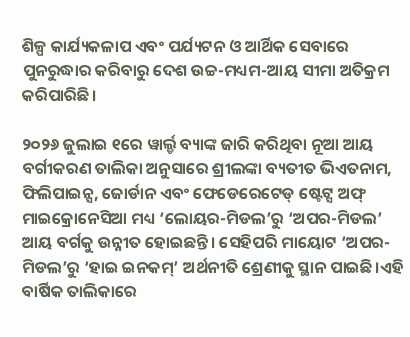ଶିଳ୍ପ କାର୍ଯ୍ୟକଳାପ ଏବଂ ପର୍ଯ୍ୟଟନ ଓ ଆର୍ଥିକ ସେବାରେ ପୁନରୁଦ୍ଧାର କରିବାରୁ ଦେଶ ଉଚ୍ଚ-ମଧ୍ୟମ-ଆୟ ସୀମା ଅତିକ୍ରମ କରିପାରିଛି।

୨୦୨୬ ଜୁଲାଇ ୧ରେ ୱାର୍ଲ୍ଡ ବ୍ୟାଙ୍କ ଜାରି କରିଥିବା ନୂଆ ଆୟ ବର୍ଗୀକରଣ ତାଲିକା ଅନୁସାରେ ଶ୍ରୀଲଙ୍କା ବ୍ୟତୀତ ଭିଏତନାମ, ଫିଲିପାଇନ୍ସ, ଜୋର୍ଡାନ ଏବଂ ଫେଡେରେଟେଡ୍ ଷ୍ଟେଟ୍ସ ଅଫ୍ ମାଇକ୍ରୋନେସିଆ ମଧ୍ୟ ‘ଲୋୟର-ମିଡଲ’ରୁ ‘ଅପର-ମିଡଲ’ ଆୟ ବର୍ଗକୁ ଉନ୍ନୀତ ହୋଇଛନ୍ତି। ସେହିପରି ମାୟୋଟ ‘ଅପର-ମିଡଲ’ରୁ ‘ହାଇ ଇନକମ୍’ ଅର୍ଥନୀତି ଶ୍ରେଣୀକୁ ସ୍ଥାନ ପାଇଛି।ଏହି ବାର୍ଷିକ ତାଲିକାରେ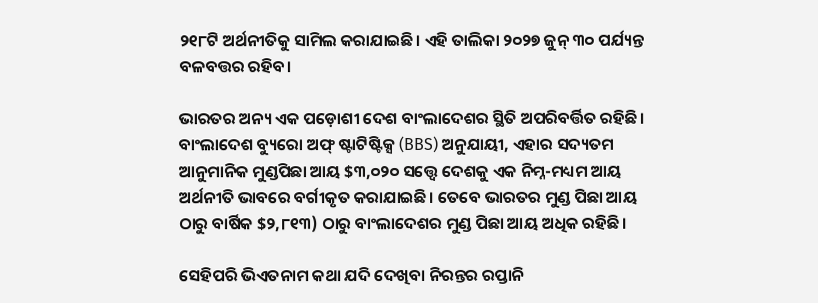୨୧୮ଟି ଅର୍ଥନୀତିକୁ ସାମିଲ କରାଯାଇଛି। ଏହି ତାଲିକା ୨୦୨୭ ଜୁନ୍ ୩୦ ପର୍ଯ୍ୟନ୍ତ ବଳବତ୍ତର ରହିବ।

ଭାରତର ଅନ୍ୟ ଏକ ପଡ଼ୋଶୀ ଦେଶ ବାଂଲାଦେଶର ସ୍ଥିତି ଅପରିବର୍ତ୍ତିତ ରହିଛି। ବାଂଲାଦେଶ ବ୍ୟୁରୋ ଅଫ୍ ଷ୍ଟାଟିଷ୍ଟିକ୍ସ (BBS) ଅନୁଯାୟୀ, ଏହାର ସଦ୍ୟତମ ଆନୁମାନିକ ମୁଣ୍ଡପିଛା ଆୟ $୩,୦୨୦ ସତ୍ତ୍ୱେ ଦେଶକୁ ଏକ ନିମ୍ନ-ମଧ୍ୟମ ଆୟ ଅର୍ଥନୀତି ଭାବରେ ବର୍ଗୀକୃତ କରାଯାଇଛି। ତେବେ ଭାରତର ମୁଣ୍ଡ ପିଛା ଆୟ ଠାରୁ ବାର୍ଷିକ $୨,୮୧୩) ଠାରୁ ବାଂଲାଦେଶର ମୁଣ୍ଡ ପିଛା ଆୟ ଅଧିକ ରହିଛି।

ସେହିପରି ଭିଏତନାମ କଥା ଯଦି ଦେଖିବା ନିରନ୍ତର ରପ୍ତାନି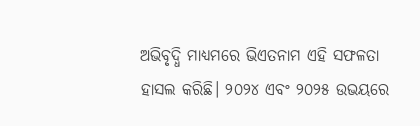ଅଭିବୃଦ୍ଧି ମାଧ୍ୟମରେ ଭିଏତନାମ ଏହି ସଫଳତା ହାସଲ କରିଛି। ୨୦୨୪ ଏବଂ ୨୦୨୫ ଉଭୟରେ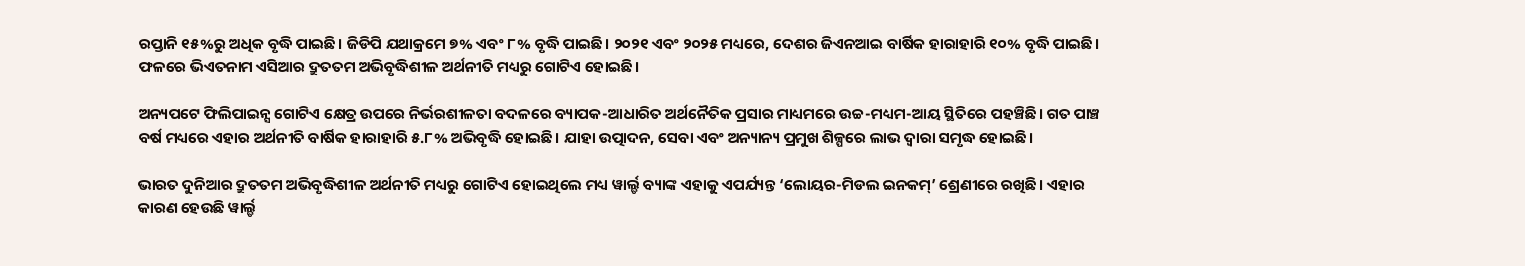ରପ୍ତାନି ୧୫%ରୁ ଅଧିକ ବୃଦ୍ଧି ପାଇଛି। ଜିଡିପି ଯଥାକ୍ରମେ ୭% ଏବଂ ୮% ବୃଦ୍ଧି ପାଇଛି। ୨୦୨୧ ଏବଂ ୨୦୨୫ ମଧ୍ୟରେ, ଦେଶର ଜିଏନଆଇ ବାର୍ଷିକ ହାରାହାରି ୧୦% ବୃଦ୍ଧି ପାଇଛି। ଫଳରେ ଭିଏତନାମ ଏସିଆର ଦ୍ରୁତତମ ଅଭିବୃଦ୍ଧିଶୀଳ ଅର୍ଥନୀତି ମଧ୍ୟରୁ ଗୋଟିଏ ହୋଇଛି।

ଅନ୍ୟପଟେ ଫିଲିପାଇନ୍ସ ଗୋଟିଏ କ୍ଷେତ୍ର ଉପରେ ନିର୍ଭରଶୀଳତା ବଦଳରେ ବ୍ୟାପକ-ଆଧାରିତ ଅର୍ଥନୈତିକ ପ୍ରସାର ମାଧ୍ୟମରେ ଉଚ୍ଚ-ମଧ୍ୟମ-ଆୟ ସ୍ଥିତିରେ ପହଞ୍ଚିଛି। ଗତ ପାଞ୍ଚ ବର୍ଷ ମଧ୍ୟରେ ଏହାର ଅର୍ଥନୀତି ବାର୍ଷିକ ହାରାହାରି ୫.୮% ଅଭିବୃଦ୍ଧି ହୋଇଛି। ଯାହା ଉତ୍ପାଦନ, ସେବା ଏବଂ ଅନ୍ୟାନ୍ୟ ପ୍ରମୁଖ ଶିଳ୍ପରେ ଲାଭ ଦ୍ୱାରା ସମୃଦ୍ଧ ହୋଇଛି।

ଭାରତ ଦୁନିଆର ଦ୍ରୁତତମ ଅଭିବୃଦ୍ଧିଶୀଳ ଅର୍ଥନୀତି ମଧ୍ୟରୁ ଗୋଟିଏ ହୋଇଥିଲେ ମଧ୍ୟ ୱାର୍ଲ୍ଡ ବ୍ୟାଙ୍କ ଏହାକୁ ଏପର୍ଯ୍ୟନ୍ତ ‘ଲୋୟର-ମିଡଲ ଇନକମ୍’ ଶ୍ରେଣୀରେ ରଖିଛି। ଏହାର କାରଣ ହେଉଛି ୱାର୍ଲ୍ଡ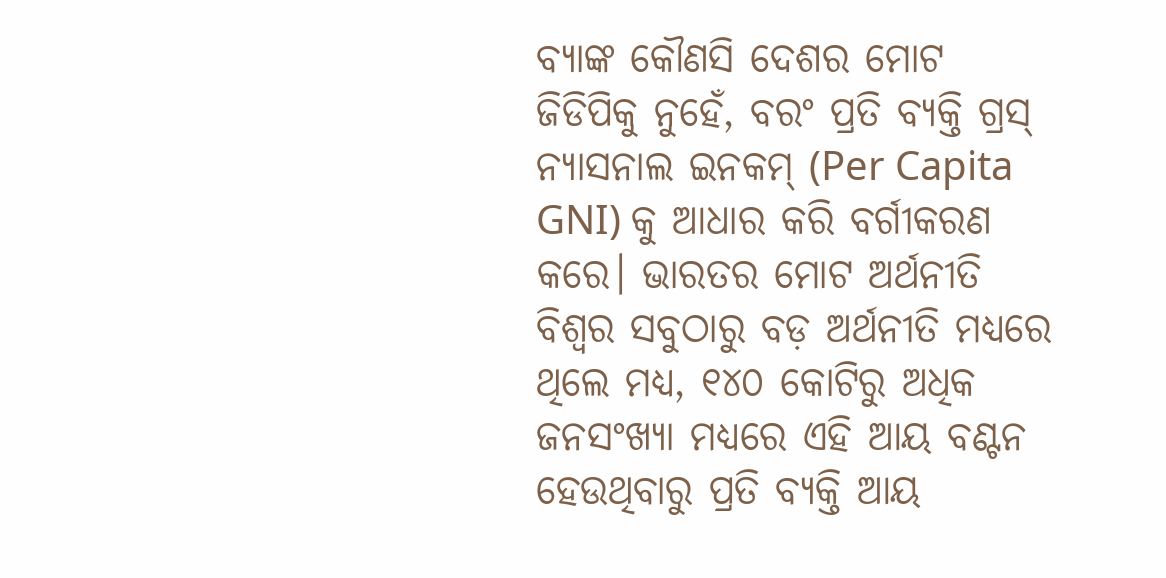ବ୍ୟାଙ୍କ କୌଣସି ଦେଶର ମୋଟ ଜିଡିପିକୁ ନୁହେଁ, ବରଂ ପ୍ରତି ବ୍ୟକ୍ତି ଗ୍ରସ୍ ନ୍ୟାସନାଲ ଇନକମ୍ (Per Capita GNI) କୁ ଆଧାର କରି ବର୍ଗୀକରଣ କରେ। ଭାରତର ମୋଟ ଅର୍ଥନୀତି ବିଶ୍ୱର ସବୁଠାରୁ ବଡ଼ ଅର୍ଥନୀତି ମଧ୍ୟରେ ଥିଲେ ମଧ୍ୟ, ୧୪୦ କୋଟିରୁ ଅଧିକ ଜନସଂଖ୍ୟା ମଧ୍ୟରେ ଏହି ଆୟ ବଣ୍ଟନ ହେଉଥିବାରୁ ପ୍ରତି ବ୍ୟକ୍ତି ଆୟ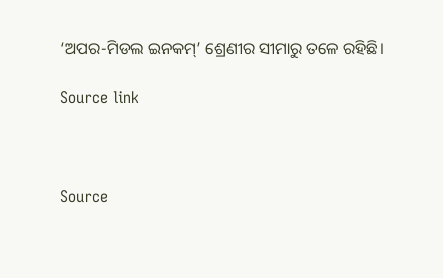‘ଅପର-ମିଡଲ ଇନକମ୍’ ଶ୍ରେଣୀର ସୀମାରୁ ତଳେ ରହିଛି।

Source link



Source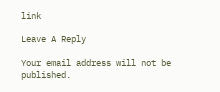link

Leave A Reply

Your email address will not be published.